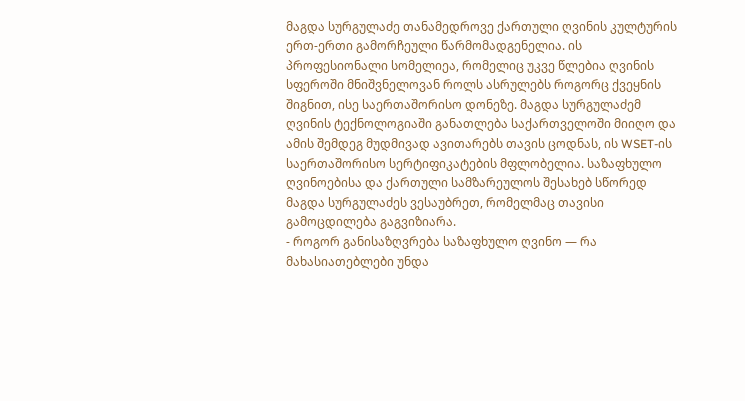მაგდა სურგულაძე თანამედროვე ქართული ღვინის კულტურის ერთ-ერთი გამორჩეული წარმომადგენელია. ის პროფესიონალი სომელიეა, რომელიც უკვე წლებია ღვინის სფეროში მნიშვნელოვან როლს ასრულებს როგორც ქვეყნის შიგნით, ისე საერთაშორისო დონეზე. მაგდა სურგულაძემ ღვინის ტექნოლოგიაში განათლება საქართველოში მიიღო და ამის შემდეგ მუდმივად ავითარებს თავის ცოდნას, ის WSET-ის საერთაშორისო სერტიფიკატების მფლობელია. საზაფხულო ღვინოებისა და ქართული სამზარეულოს შესახებ სწორედ მაგდა სურგულაძეს ვესაუბრეთ, რომელმაც თავისი გამოცდილება გაგვიზიარა.
- როგორ განისაზღვრება საზაფხულო ღვინო — რა მახასიათებლები უნდა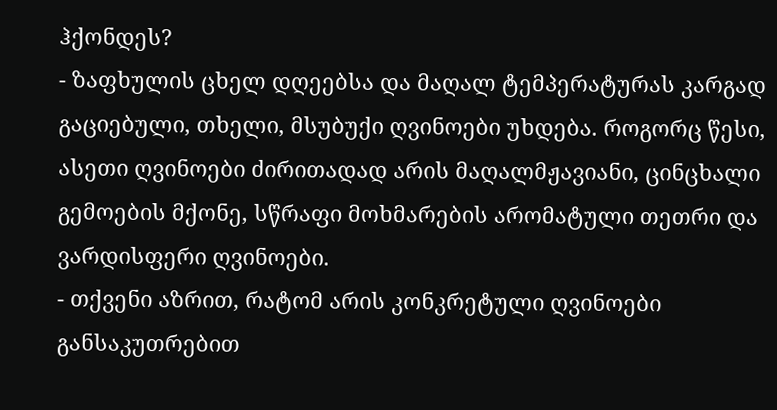ჰქონდეს?
- ზაფხულის ცხელ დღეებსა და მაღალ ტემპერატურას კარგად გაციებული, თხელი, მსუბუქი ღვინოები უხდება. როგორც წესი, ასეთი ღვინოები ძირითადად არის მაღალმჟავიანი, ცინცხალი გემოების მქონე, სწრაფი მოხმარების არომატული თეთრი და ვარდისფერი ღვინოები.
- თქვენი აზრით, რატომ არის კონკრეტული ღვინოები განსაკუთრებით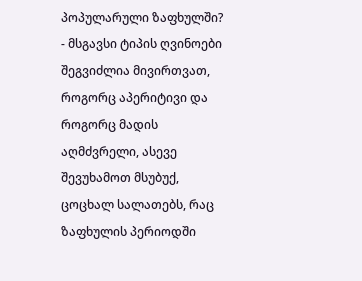პოპულარული ზაფხულში?
- მსგავსი ტიპის ღვინოები შეგვიძლია მივირთვათ, როგორც აპერიტივი და როგორც მადის აღმძვრელი, ასევე შევუხამოთ მსუბუქ, ცოცხალ სალათებს, რაც ზაფხულის პერიოდში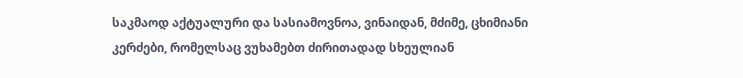საკმაოდ აქტუალური და სასიამოვნოა, ვინაიდან, მძიმე, ცხიმიანი კერძები, რომელსაც ვუხამებთ ძირითადად სხეულიან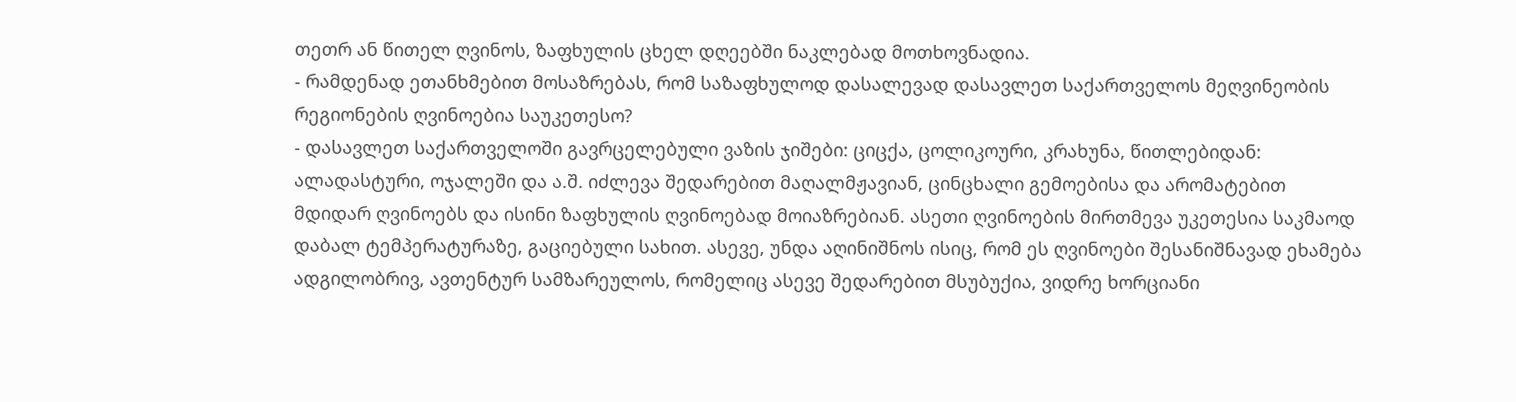თეთრ ან წითელ ღვინოს, ზაფხულის ცხელ დღეებში ნაკლებად მოთხოვნადია.
- რამდენად ეთანხმებით მოსაზრებას, რომ საზაფხულოდ დასალევად დასავლეთ საქართველოს მეღვინეობის რეგიონების ღვინოებია საუკეთესო?
- დასავლეთ საქართველოში გავრცელებული ვაზის ჯიშები: ციცქა, ცოლიკოური, კრახუნა, წითლებიდან: ალადასტური, ოჯალეში და ა.შ. იძლევა შედარებით მაღალმჟავიან, ცინცხალი გემოებისა და არომატებით მდიდარ ღვინოებს და ისინი ზაფხულის ღვინოებად მოიაზრებიან. ასეთი ღვინოების მირთმევა უკეთესია საკმაოდ დაბალ ტემპერატურაზე, გაციებული სახით. ასევე, უნდა აღინიშნოს ისიც, რომ ეს ღვინოები შესანიშნავად ეხამება ადგილობრივ, ავთენტურ სამზარეულოს, რომელიც ასევე შედარებით მსუბუქია, ვიდრე ხორციანი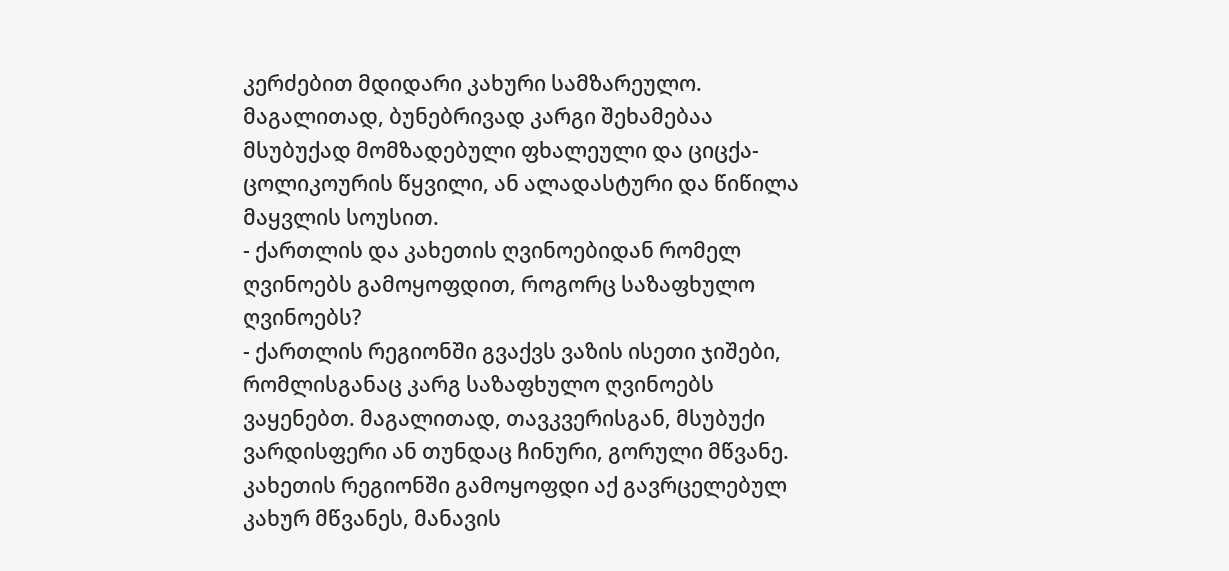კერძებით მდიდარი კახური სამზარეულო. მაგალითად, ბუნებრივად კარგი შეხამებაა მსუბუქად მომზადებული ფხალეული და ციცქა-ცოლიკოურის წყვილი, ან ალადასტური და წიწილა მაყვლის სოუსით.
- ქართლის და კახეთის ღვინოებიდან რომელ ღვინოებს გამოყოფდით, როგორც საზაფხულო ღვინოებს?
- ქართლის რეგიონში გვაქვს ვაზის ისეთი ჯიშები, რომლისგანაც კარგ საზაფხულო ღვინოებს ვაყენებთ. მაგალითად, თავკვერისგან, მსუბუქი ვარდისფერი ან თუნდაც ჩინური, გორული მწვანე. კახეთის რეგიონში გამოყოფდი აქ გავრცელებულ კახურ მწვანეს, მანავის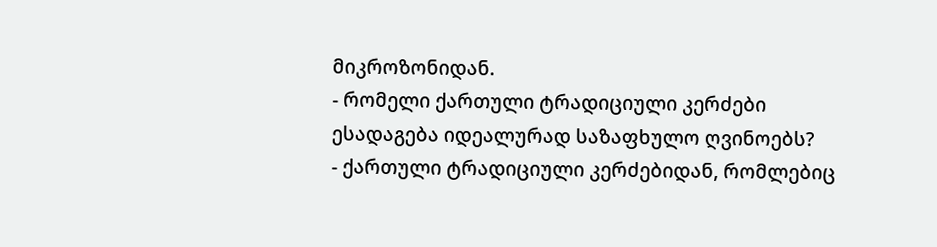მიკროზონიდან.
- რომელი ქართული ტრადიციული კერძები ესადაგება იდეალურად საზაფხულო ღვინოებს?
- ქართული ტრადიციული კერძებიდან, რომლებიც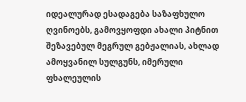იდეალურად ესადაგება საზაფხულო ღვინოებს, გამოვყოფდი ახალი პიტნით შეზავებულ მეგრულ გებჟალიას, ახლად ამოყვანილ სულგუნს, იმერული ფხალეულის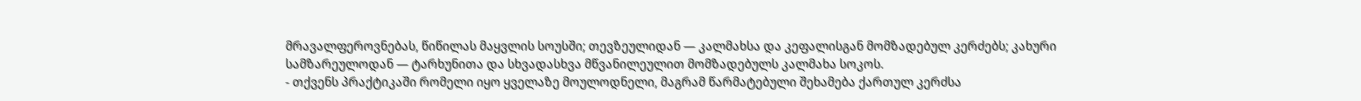მრავალფეროვნებას, წიწილას მაყვლის სოუსში; თევზეულიდან — კალმახსა და კეფალისგან მომზადებულ კერძებს; კახური სამზარეულოდან — ტარხუნითა და სხვადასხვა მწვანილეულით მომზადებულს კალმახა სოკოს.
- თქვენს პრაქტიკაში რომელი იყო ყველაზე მოულოდნელი, მაგრამ წარმატებული შეხამება ქართულ კერძსა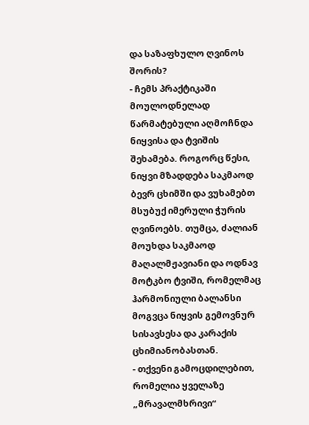და საზაფხულო ღვინოს შორის?
- ჩემს პრაქტიკაში მოულოდნელად წარმატებული აღმოჩნდა ნიყვისა და ტვიშის შეხამება. როგორც წესი, ნიყვი მზადდება საკმაოდ ბევრ ცხიმში და ვუხამებთ მსუბუქ იმერული ჭურის ღვინოებს. თუმცა, ძალიან მოუხდა საკმაოდ მაღალმჟავიანი და ოდნავ მოტკბო ტვიში, რომელმაც ჰარმონიული ბალანსი მოგვცა ნიყვის გემოვნურ სისავსესა და კარაქის ცხიმიანობასთან.
- თქვენი გამოცდილებით, რომელია ყველაზე „მრავალმხრივი“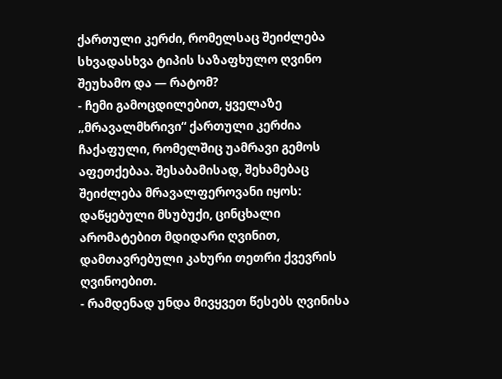ქართული კერძი, რომელსაც შეიძლება სხვადასხვა ტიპის საზაფხულო ღვინო შეუხამო და — რატომ?
- ჩემი გამოცდილებით, ყველაზე „მრავალმხრივი“ ქართული კერძია ჩაქაფული, რომელშიც უამრავი გემოს აფეთქებაა. შესაბამისად, შეხამებაც შეიძლება მრავალფეროვანი იყოს: დაწყებული მსუბუქი, ცინცხალი არომატებით მდიდარი ღვინით, დამთავრებული კახური თეთრი ქვევრის ღვინოებით.
- რამდენად უნდა მივყვეთ წესებს ღვინისა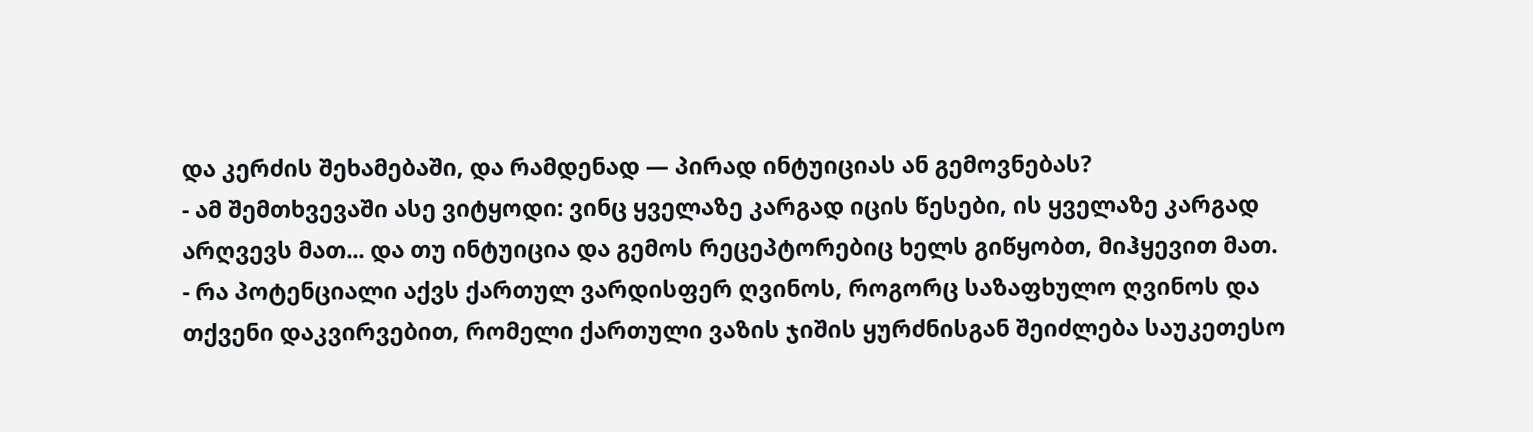და კერძის შეხამებაში, და რამდენად — პირად ინტუიციას ან გემოვნებას?
- ამ შემთხვევაში ასე ვიტყოდი: ვინც ყველაზე კარგად იცის წესები, ის ყველაზე კარგად არღვევს მათ... და თუ ინტუიცია და გემოს რეცეპტორებიც ხელს გიწყობთ, მიჰყევით მათ.
- რა პოტენციალი აქვს ქართულ ვარდისფერ ღვინოს, როგორც საზაფხულო ღვინოს და თქვენი დაკვირვებით, რომელი ქართული ვაზის ჯიშის ყურძნისგან შეიძლება საუკეთესო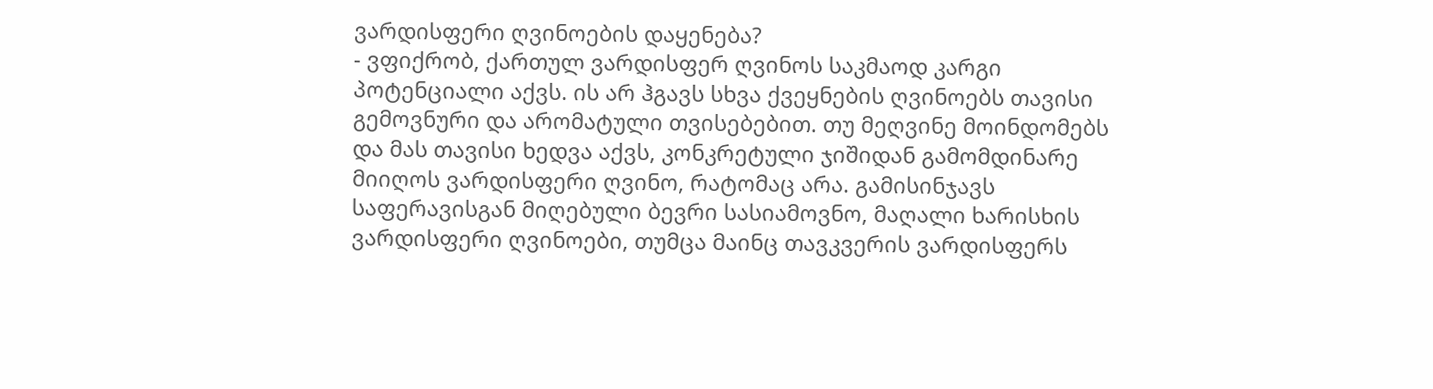ვარდისფერი ღვინოების დაყენება?
- ვფიქრობ, ქართულ ვარდისფერ ღვინოს საკმაოდ კარგი პოტენციალი აქვს. ის არ ჰგავს სხვა ქვეყნების ღვინოებს თავისი გემოვნური და არომატული თვისებებით. თუ მეღვინე მოინდომებს და მას თავისი ხედვა აქვს, კონკრეტული ჯიშიდან გამომდინარე მიიღოს ვარდისფერი ღვინო, რატომაც არა. გამისინჯავს საფერავისგან მიღებული ბევრი სასიამოვნო, მაღალი ხარისხის ვარდისფერი ღვინოები, თუმცა მაინც თავკვერის ვარდისფერს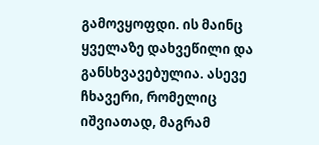გამოვყოფდი. ის მაინც ყველაზე დახვეწილი და განსხვავებულია. ასევე ჩხავერი, რომელიც იშვიათად, მაგრამ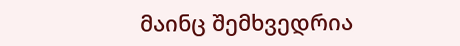მაინც შემხვედრია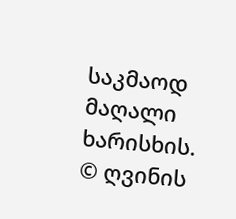საკმაოდ მაღალი ხარისხის.
© ღვინის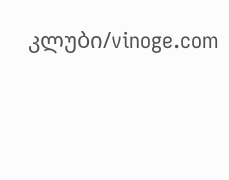კლუბი/vinoge.com